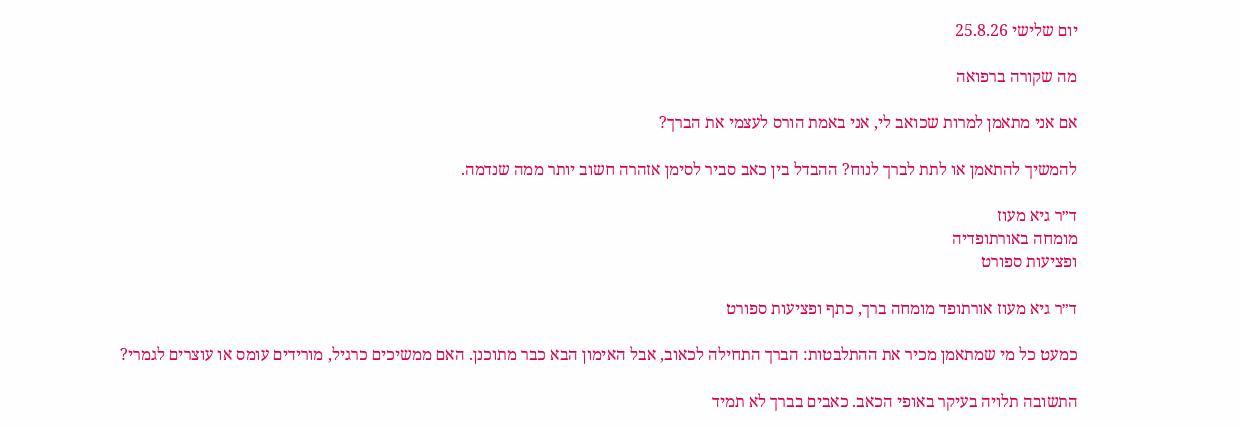יום שלישי 25.8.26

מה שקורה ברפואה

אם אני מתאמן למרות שכואב לי, אני באמת הורס לעצמי את הברך?

להמשיך להתאמן או לתת לברך לנוח? ההבדל בין כאב סביר לסימן אזהרה חשוב יותר ממה שנדמה.

ד״ר גיא מעוז
מומחה באורתופדיה
ופציעות ספורט

ד״ר גיא מעוז אורתופד מומחה ברך, כתף ופציעות ספורט

כמעט כל מי שמתאמן מכיר את ההתלבטות: הברך התחילה לכאוב, אבל האימון הבא כבר מתוכנן. האם ממשיכים כרגיל, מורידים עומס או עוצרים לגמרי?

התשובה תלויה בעיקר באופי הכאב. כאבים בברך לא תמיד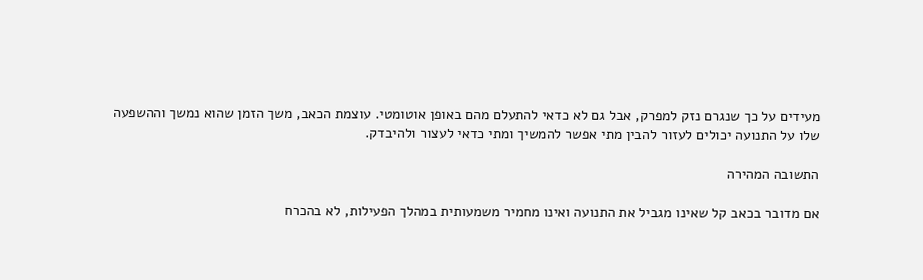מעידים על כך שנגרם נזק למפרק, אבל גם לא כדאי להתעלם מהם באופן אוטומטי. עוצמת הכאב, משך הזמן שהוא נמשך וההשפעה שלו על התנועה יכולים לעזור להבין מתי אפשר להמשיך ומתי כדאי לעצור ולהיבדק.

התשובה המהירה

אם מדובר בכאב קל שאינו מגביל את התנועה ואינו מחמיר משמעותית במהלך הפעילות, לא בהכרח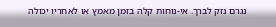נגרם נזק לברך. אי-נוחות קלה בזמן מאמץ או לאחריו יכולה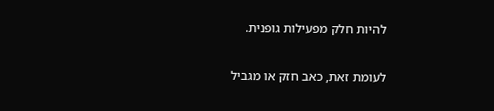להיות חלק מפעילות גופנית.

לעומת זאת, כאב חזק או מגביל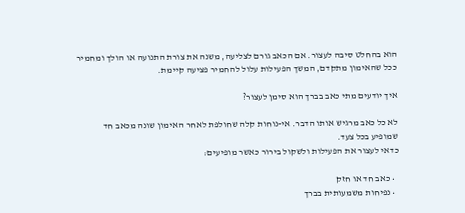הוא בהחלט סיבה לעצור. אם הכאב גורם לצליעה, משנה את צורת התנועה או הולך ומחמיר ככל שהאימון מתקדם, המשך הפעילות עלול להחמיר פציעה קיימת.

איך יודעים מתי כאב בברך הוא סימן לעצור?

לא כל כאב מרגיש אותו הדבר. אי-נוחות קלה שחולפת לאחר האימון שונה מכאב חד שמופיע בכל צעד.
כדאי לעצור את הפעילות ולשקול בירור כאשר מופיעים:

  • כאב חד או חזק
  • נפיחות משמעותית בברך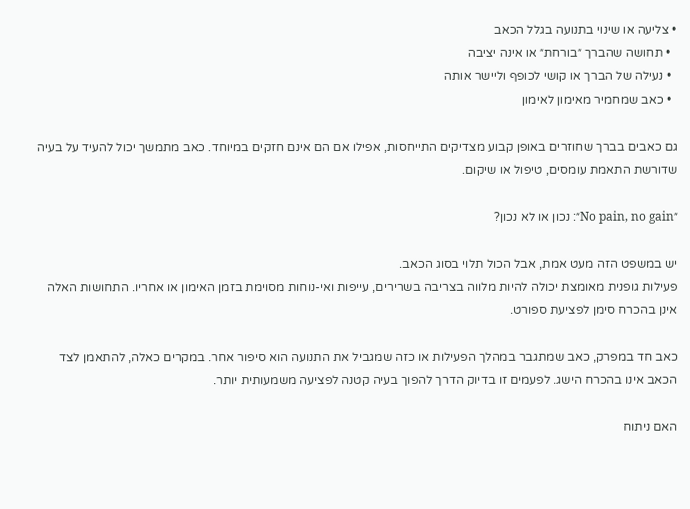• צליעה או שינוי בתנועה בגלל הכאב
  • תחושה שהברך ״בורחת״ או אינה יציבה
  • נעילה של הברך או קושי לכופף וליישר אותה
  • כאב שמחמיר מאימון לאימון

גם כאבים בברך שחוזרים באופן קבוע מצדיקים התייחסות, אפילו אם הם אינם חזקים במיוחד. כאב מתמשך יכול להעיד על בעיה שדורשת התאמת עומסים, טיפול או שיקום.

״No pain, no gain״: נכון או לא נכון?

יש במשפט הזה מעט אמת, אבל הכול תלוי בסוג הכאב.
פעילות גופנית מאומצת יכולה להיות מלווה בצריבה בשרירים, עייפות ואי-נוחות מסוימת בזמן האימון או אחריו. התחושות האלה אינן בהכרח סימן לפציעת ספורט.

כאב חד במפרק, כאב שמתגבר במהלך הפעילות או כזה שמגביל את התנועה הוא סיפור אחר. במקרים כאלה, להתאמן לצד הכאב אינו בהכרח הישג. לפעמים זו בדיוק הדרך להפוך בעיה קטנה לפציעה משמעותית יותר.

האם ניתוח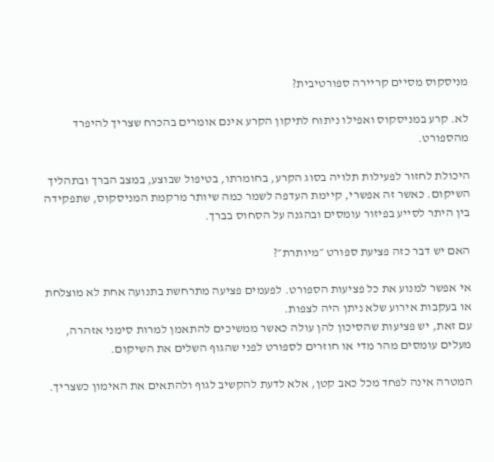מניסקוס מסיים קריירה ספורטיבית?

לא. קרע במניסקוס ואפילו ניתוח לתיקון הקרע אינם אומרים בהכרח שצריך להיפרד מהספורט.

היכולת לחזור לפעילות תלויה בסוג הקרע, בחומרתו, בטיפול שבוצע, במצב הברך ובתהליך השיקום. כאשר זה אפשרי, קיימת העדפה לשמר כמה שיותר מרקמת המניסקוס, שתפקידה בין היתר לסייע בפיזור עומסים ובהגנה על הסחוס בברך.

האם יש דבר כזה פציעת ספורט ״מיותרת״?

אי אפשר למנוע את כל פציעות הספורט. לפעמים פציעה מתרחשת בתנועה אחת לא מוצלחת או בעקבות אירוע שלא ניתן היה לצפות.
עם זאת, יש פציעות שהסיכון להן עולה כאשר ממשיכים להתאמן למרות סימני אזהרה, מעלים עומסים מהר מדי או חוזרים לספורט לפני שהגוף השלים את השיקום.

המטרה אינה לפחד מכל כאב קטן, אלא לדעת להקשיב לגוף ולהתאים את האימון כשצריך.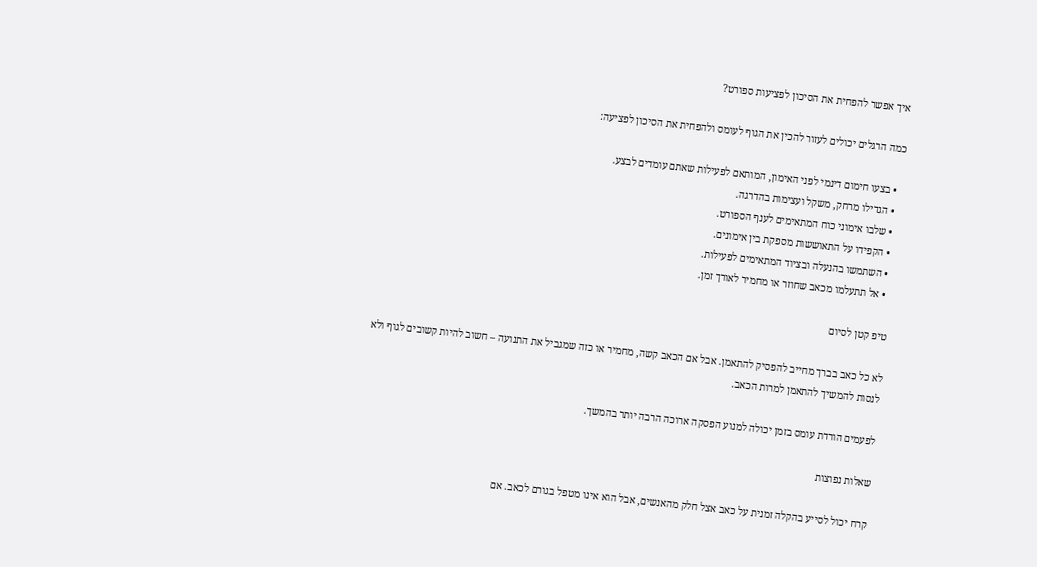איך אפשר להפחית את הסיכון לפציעות ספורט?

כמה הרגלים יכולים לעזור להכין את הגוף לעומס ולהפחית את הסיכון לפציעה:

  • בצעו חימום דינמי לפני האימון, המותאם לפעילות שאתם עומדים לבצע.
  • הגדילו מרחק, משקל ועצימות בהדרגה.
  • שלבו אימוני כוח המתאימים לענף הספורט.
  • הקפידו על התאוששות מספקת בין אימונים.
  • השתמשו בהנעלה ובציוד המתאימים לפעילות.
  • אל תתעלמו מכאב שחוזר או מחמיר לאורך זמן.

טיפ קטן לסיום

לא כל כאב בברך מחייב להפסיק להתאמן. אבל אם הכאב קשה, מחמיר או כזה שמגביל את התנועה – חשוב להיות קשובים לגוף ולא לנסות להמשיך להתאמן למרות הכאב.

לפעמים הורדת עומס בזמן יכולה למנוע הפסקה ארוכה הרבה יותר בהמשך.

שאלות נפוצות

קרח יכול לסייע בהקלה זמנית על כאב אצל חלק מהאנשים, אבל הוא אינו מטפל בגורם לכאב. אם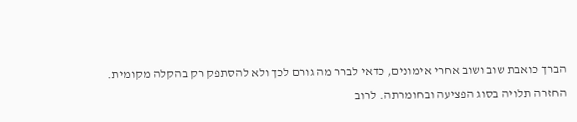הברך כואבת שוב ושוב אחרי אימונים, כדאי לברר מה גורם לכך ולא להסתפק רק בהקלה מקומית.
החזרה תלויה בסוג הפציעה ובחומרתה. לרוב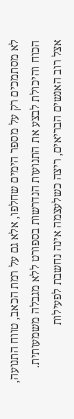לא מסתמכים רק על מספר הימים שחלפו, אלא גם על רמת הכאב, טווח התנועה, הכוח והיכולת לבצע את התנועות הנדרשות בספורט ללא מגבלה משמעותית.
אצל רוב האנשים הבריאים, ריצה כשלעצמה אינה נחשבת לפעילות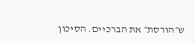ש״הורסת״ את הברכיים. הסיכון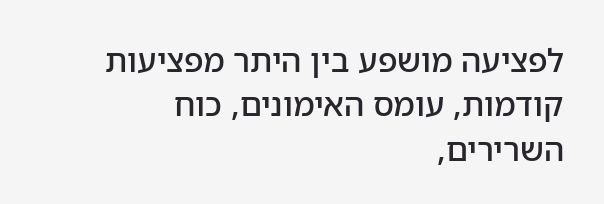לפציעה מושפע בין היתר מפציעות קודמות, עומס האימונים, כוח השרירים,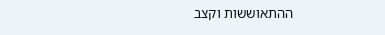ההתאוששות וקצב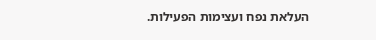העלאת נפח ועצימות הפעילות.